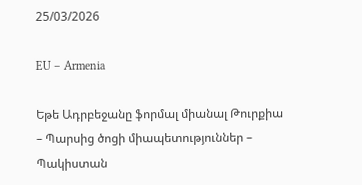25/03/2026

EU – Armenia

Եթե Ադրբեջանը ֆորմալ միանալ Թուրքիա – Պարսից ծոցի միապետություններ – Պակիստան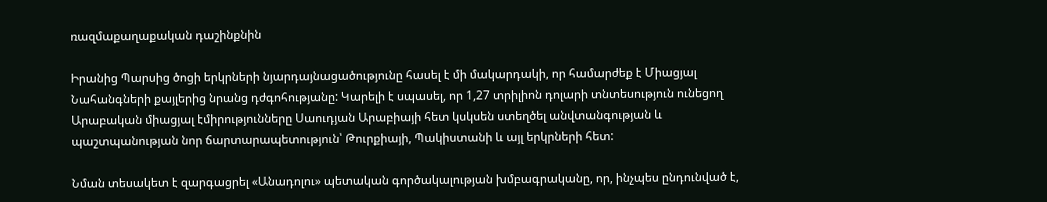ռազմաքաղաքական դաշինքնին

Իրանից Պարսից ծոցի երկրների նյարդայնացածությունը հասել է մի մակարդակի, որ համարժեք է Միացյալ Նահանգների քայլերից նրանց դժգոհությանը: Կարելի է սպասել, որ 1,27 տրիլիոն դոլարի տնտեսություն ունեցող Արաբական միացյալ էմիրությունները Սաուդյան Արաբիայի հետ կսկսեն ստեղծել անվտանգության և պաշտպանության նոր ճարտարապետություն՝ Թուրքիայի, Պակիստանի և այլ երկրների հետ:

Նման տեսակետ է զարգացրել «Անադոլու» պետական գործակալության խմբագրականը, որ, ինչպես ընդունված է,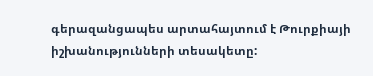գերազանցապես արտահայտում է Թուրքիայի իշխանությունների տեսակետը: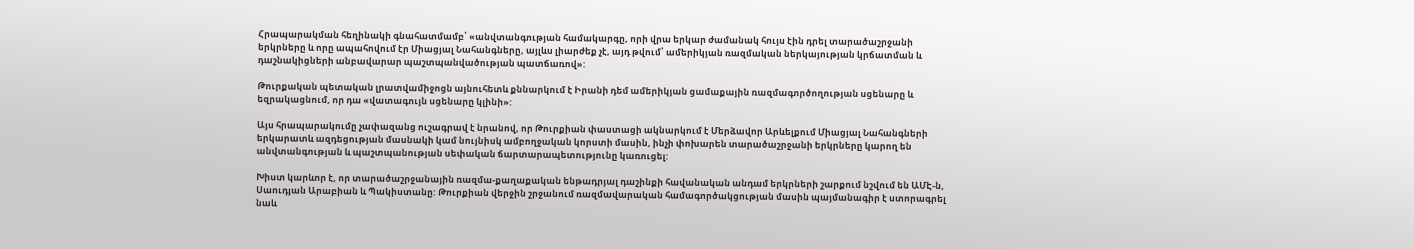Հրապարակման հեղինակի գնահատմամբ՝ «անվտանգության համակարգը, որի վրա երկար ժամանակ հույս էին դրել տարածաշրջանի երկրները և որը ապահովում էր Միացյալ Նահանգները, այլևս լիարժեք չէ, այդ թվում՝ ամերիկյան ռազմական ներկայության կրճատման և դաշնակիցների անբավարար պաշտպանվածության պատճառով»:

Թուրքական պետական լրատվամիջոցն այնուհետև քննարկում է Իրանի դեմ ամերիկյան ցամաքային ռազմագործողության սցենարը և եզրակացնում, որ դա «վատագույն սցենարը կլինի»:

Այս հրապարակումը չափազանց ուշագրավ է նրանով, որ Թուրքիան փաստացի ակնարկում է Մերձավոր Արևելքում Միացյալ Նահանգների երկարատև ազդեցության մասնակի կամ նույնիսկ ամբողջական կորստի մասին, ինչի փոխարեն տարածաշրջանի երկրները կարող են անվտանգության և պաշտպանության սեփական ճարտարապետությունը կառուցել:

Խիստ կարևոր է, որ տարածաշրջանային ռազմա-քաղաքական ենթադրյալ դաշինքի հավանական անդամ երկրների շարքում նշվում են ԱՄԷ-ն, Սաուդյան Արաբիան և Պակիստանը: Թուրքիան վերջին շրջանում ռազմավարական համագործակցության մասին պայմանագիր է ստորագրել նաև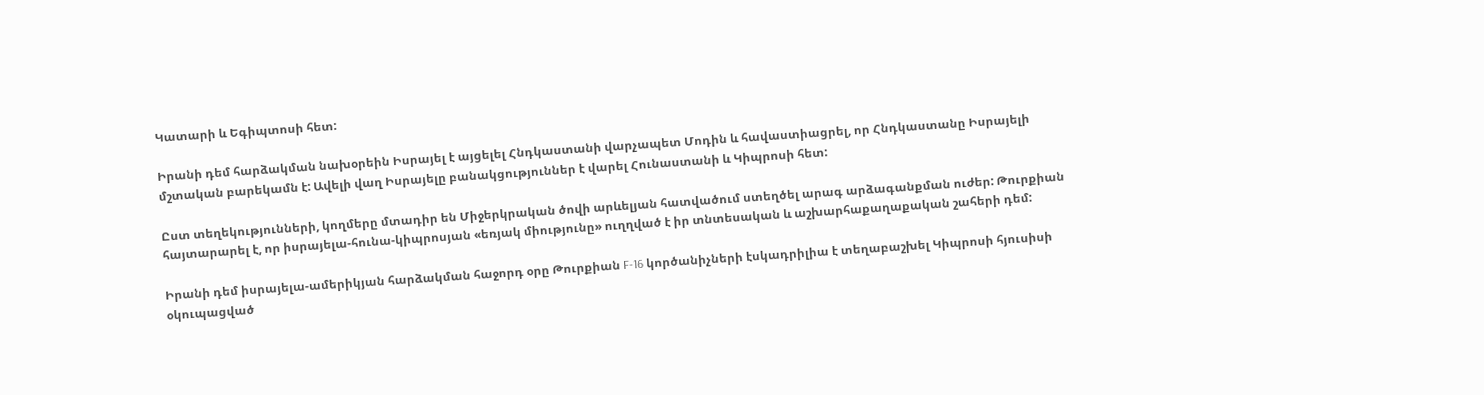Կատարի և Եգիպտոսի հետ:

Իրանի դեմ հարձակման նախօրեին Իսրայել է այցելել Հնդկաստանի վարչապետ Մոդին և հավաստիացրել, որ Հնդկաստանը Իսրայելի մշտական բարեկամն է: Ավելի վաղ Իսրայելը բանակցություններ է վարել Հունաստանի և Կիպրոսի հետ:

Ըստ տեղեկությունների, կողմերը մտադիր են Միջերկրական ծովի արևելյան հատվածում ստեղծել արագ արձագանքման ուժեր: Թուրքիան հայտարարել է, որ իսրայելա-հունա-կիպրոսյան «եռյակ միությունը» ուղղված է իր տնտեսական և աշխարհաքաղաքական շահերի դեմ:

Իրանի դեմ իսրայելա-ամերիկյան հարձակման հաջորդ օրը Թուրքիան F-16 կործանիչների էսկադրիլիա է տեղաբաշխել Կիպրոսի հյուսիսի օկուպացված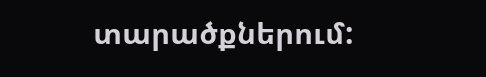տարածքներում: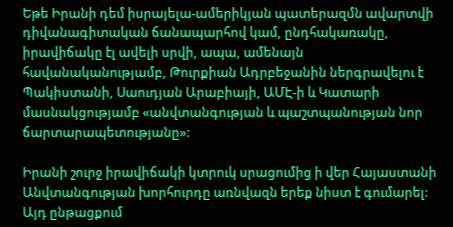Եթե Իրանի դեմ իսրայելա-ամերիկյան պատերազմն ավարտվի դիվանագիտական ճանապարհով կամ, ընդհակառակը, իրավիճակը էլ ավելի սրվի, ապա, ամենայն հավանականությամբ, Թուրքիան Ադրբեջանին ներգրավելու է Պակիստանի, Սաուդյան Արաբիայի, ԱՄԷ-ի և Կատարի մասնակցությամբ «անվտանգության և պաշտպանության նոր ճարտարապետությանը»:

Իրանի շուրջ իրավիճակի կտրուկ սրացումից ի վեր Հայաստանի Անվտանգության խորհուրդը առնվազն երեք նիստ է գումարել: Այդ ընթացքում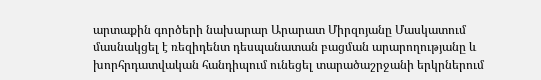արտաքին գործերի նախարար Արարատ Միրզոյանը Մասկատում մասնակցել է ռեզիդենտ դեսպանատան բացման արարողությանը և խորհրդատվական հանդիպում ունեցել տարածաշրջանի երկրներում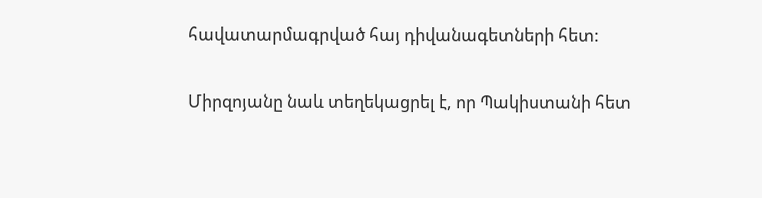հավատարմագրված հայ դիվանագետների հետ:

Միրզոյանը նաև տեղեկացրել է, որ Պակիստանի հետ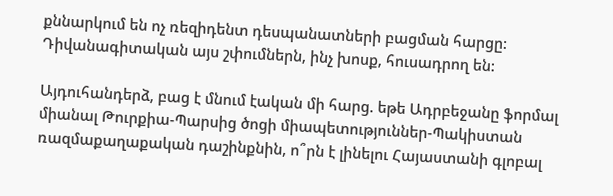քննարկում են ոչ ռեզիդենտ դեսպանատների բացման հարցը: Դիվանագիտական այս շփումներն, ինչ խոսք, հուսադրող են:

Այդուհանդերձ, բաց է մնում էական մի հարց. եթե Ադրբեջանը ֆորմալ միանալ Թուրքիա-Պարսից ծոցի միապետություններ-Պակիստան ռազմաքաղաքական դաշինքնին, ո՞րն է լինելու Հայաստանի գլոբալ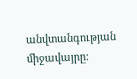անվտանգության միջավայրը: